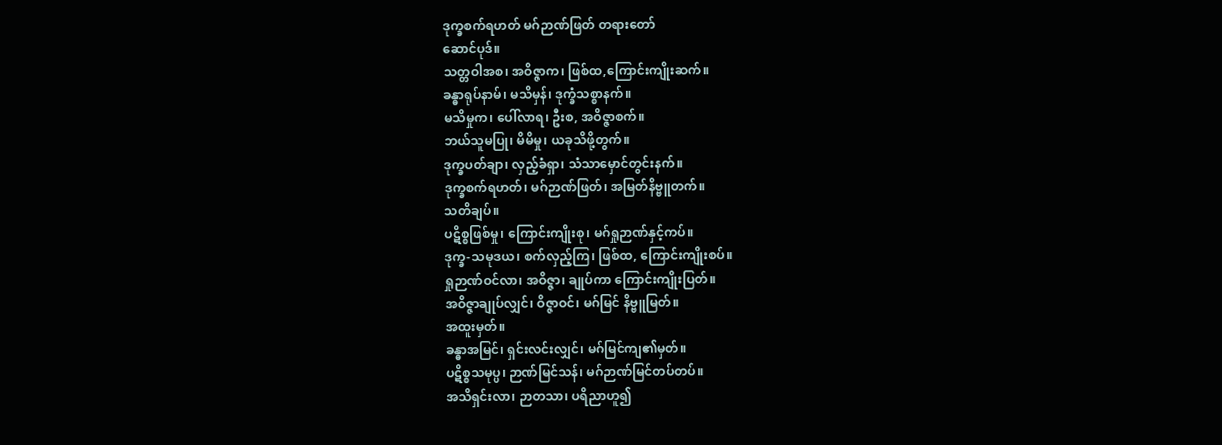ဒုက္ခစက်ရဟတ် မဂ်ဉာဏ်ဖြတ် တရားတော်
ဆောင်ပုဒ်။
သတ္တဝါအစ၊ အဝိဇ္ဇာက၊ ဖြစ်ထ,ကြောင်းကျိုးဆက်။
ခန္ဓာရုပ်နာမ်၊ မသိမှန်၊ ဒုက္ခံသစ္စာနက်။
မသိမှုက၊ ပေါ်လာရ၊ ဦးစ, အဝိဇ္ဇာစက်။
ဘယ်သူမပြု၊ မိမိမှု၊ ယခုသိဖို့တွက်။
ဒုက္ခပတ်ချာ၊ လှည့်ခံရှာ၊ သံသာမှောင်တွင်းနက်။
ဒုက္ခစက်ရဟတ်၊ မဂ်ဉာဏ်ဖြတ်၊ အမြတ်နိဗ္ဗူတက်။
သတိချပ်။
ပဋိစ္စဖြစ်မှု၊ ကြောင်းကျိုးစု၊ မဂ်ရှုဉာဏ်နှင့်ကပ်။
ဒုက္ခ-သမုဒယ၊ စက်လှည့်ကြ၊ ဖြစ်ထ, ကြောင်းကျိုးစပ်။
ရှုဉာဏ်ဝင်လာ၊ အဝိဇ္ဇာ၊ ချုပ်ကာ ကြောင်းကျိုးပြတ်။
အဝိဇ္ဇာချုပ်လျှင်၊ ဝိဇ္ဇာဝင်၊ မဂ်မြင် နိဗ္ဗူမြတ်။
အထူးမှတ်။
ခန္ဓာအမြင်၊ ရှင်းလင်းလျှင်၊ မဂ်မြင်ကျ၏မှတ်။
ပဋိစ္စသမုပ္ပ၊ ဉာဏ်မြင်သန်၊ မဂ်ဉာဏ်မြင်တပ်တပ်။
အသိရှင်းလာ၊ ဉာတသာ၊ ပရိညာဟူ၍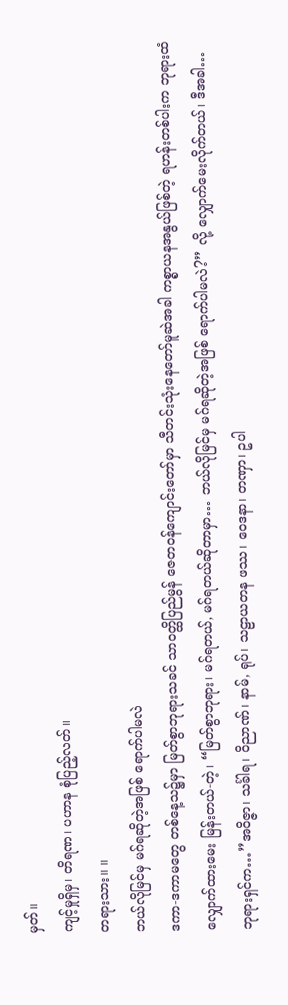မှတ်။
ကျင့်မှုရှိမှ၊ တိရဏ၊ ပဟာန စုံပြည့်လတ်။
တရားသား။ ။
ဘယ်လိုမြင်မှ မဂ်ရဆိုတဲ့အဖြစ် ရောက်ပါမလဲ
ဒကာ-ဒကာမတွေ တစ်နေ့သ၌မှာ မြတ်စွာဘုရားသခင် သာဝတ္ထိပြည်မွန် ဇေတဝန်ကျောင်းတော်မှာ သီတင်းသုံးနေတော်မူဆဲအခါ ကစ္စာယနအနွယ်ဖြစ်တဲ့ ရဟန်းတစ်ပါးက ဘုရားထံ လျှောက်ထားမေး မြန်းတယ်-တဲ့၊ “မြတ်စွာဘုရား၊ မဂ်ရတယ်, မဂ်ရတယ်ဆိုတာမှာ… ဘယ်လိုမြင်မှ မဂ်ရဆိုတဲ့အဖြစ် ရောက်ပါမလဲ?” လို့ လျှောက်မေးလိုက်တယ်၊ ဒီအခါ…
ဘုရားရှင်က…”အဝိဇ္ဇာ၊ သင်္ခါရ၊ ဝိညာဏ်၊ နာမ်, ရုပ်၊ သဠာယတန ဖဿ၊ ဝေဒနာ၊ တဏှာ၊ ဥပါ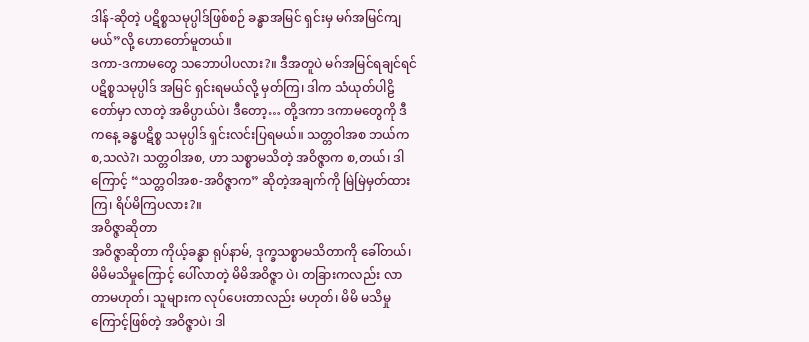ဒါန်-ဆိုတဲ့ ပဋိစ္စသမုပ္ပါဒ်ဖြစ်စဉ် ခန္ဓာအမြင် ရှင်းမှ မဂ်အမြင်ကျမယ်”လို့ ဟောတော်မူတယ်။
ဒကာ-ဒကာမတွေ သဘောပါပလား?။ ဒီအတူပဲ မဂ်အမြင်ရချင်ရင် ပဋိစ္စသမုပ္ပါဒ် အမြင် ရှင်းရမယ်လို့ မှတ်ကြ၊ ဒါက သံယုတ်ပါဠိတော်မှာ လာတဲ့ အဓိပ္ပာယ်ပဲ၊ ဒီတော့… တို့ဒကာ ဒကာမတွေကို ဒီကနေ့ ခန္ဓပဋိစ္စ သမုပ္ပါဒ် ရှင်းလင်းပြရမယ်။ သတ္တဝါအစ ဘယ်က စ,သလဲ?၊ သတ္တဝါအစ, ဟာ သစ္စာမသိတဲ့ အဝိဇ္ဇာက စ,တယ်၊ ဒါကြောင့် “သတ္တဝါအစ-အဝိဇ္ဇာက” ဆိုတဲ့အချက်ကို မြဲမြဲမှတ်ထားကြ၊ ရိပ်မိကြပလား?။
အဝိဇ္ဇာဆိုတာ
အဝိဇ္ဇာဆိုတာ ကိုယ့်ခန္ဓာ ရုပ်နာမ်, ဒုက္ခသစ္စာမသိတာကို ခေါ်တယ်၊ မိမိမသိမှုကြောင့် ပေါ်လာတဲ့ မိမိအဝိဇ္ဇာ ပဲ၊ တခြားကလည်း လာတာမဟုတ်၊ သူများက လုပ်ပေးတာလည်း မဟုတ်၊ မိမိ မသိမှုကြောင့်ဖြစ်တဲ့ အဝိဇ္ဇာပဲ၊ ဒါ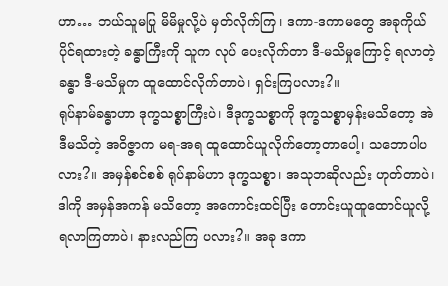ဟာ… ဘယ်သူမပြု မိမိမှုလို့ပဲ မှတ်လိုက်ကြ၊ ဒကာ-ဒကာမတွေ အခုကိုယ်ပိုင်ရထားတဲ့ ခန္ဓာကြီးကို သူက လုပ် ပေးလိုက်တာ ဒီ-မသိမှုကြောင့် ရလာတဲ့ ခန္ဓာ ဒီ-မသိမှုက ထူထောင်လိုက်တာပဲ၊ ရှင်းကြပလား?။
ရုပ်နာမ်ခန္ဓာဟာ ဒုက္ခသစ္စာကြီးပဲ၊ ဒီဒုက္ခသစ္စာကို ဒုက္ခသစ္စာမှန်းမသိတော့ အဲဒီမသိတဲ့ အဝိဇ္ဇာက မရ-အရ ထူထောင်ယူလိုက်တော့တာပေါ့၊ သဘောပါပလား?။ အမှန်စင်စစ် ရုပ်နာမ်ဟာ ဒုက္ခသစ္စာ၊ အသုဘဆိုလည်း ဟုတ်တာပဲ၊ ဒါကို အမှန်အကန် မသိတော့ အကောင်းထင်ပြီး တောင်းယူထူထောင်ယူလို့ရလာကြတာပဲ၊ နားလည်ကြ ပလား?။ အခု ဒကာ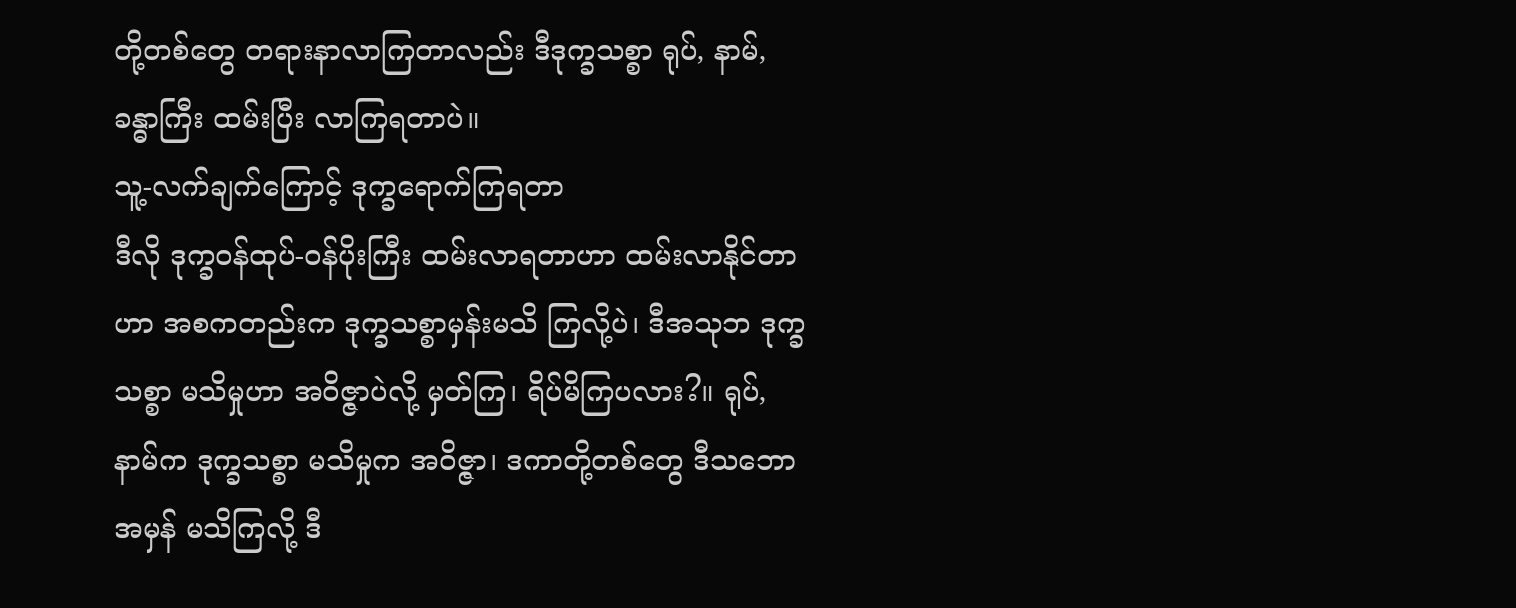တို့တစ်တွေ တရားနာလာကြတာလည်း ဒီဒုက္ခသစ္စာ ရုပ်, နာမ်, ခန္ဓာကြီး ထမ်းပြီး လာကြရတာပဲ။
သူ့-လက်ချက်ကြောင့် ဒုက္ခရောက်ကြရတာ
ဒီလို ဒုက္ခဝန်ထုပ်-ဝန်ပိုးကြီး ထမ်းလာရတာဟာ ထမ်းလာနိုင်တာဟာ အစကတည်းက ဒုက္ခသစ္စာမှန်းမသိ ကြလို့ပဲ၊ ဒီအသုဘ ဒုက္ခသစ္စာ မသိမှုဟာ အဝိဇ္ဇာပဲလို့ မှတ်ကြ၊ ရိပ်မိကြပလား?။ ရုပ်, နာမ်က ဒုက္ခသစ္စာ မသိမှုက အဝိဇ္ဇာ၊ ဒကာတို့တစ်တွေ ဒီသဘောအမှန် မသိကြလို့ ဒီ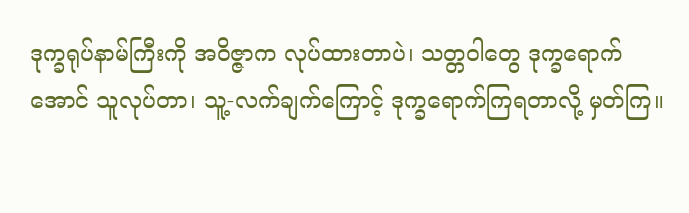ဒုက္ခရုပ်နာမ်ကြီးကို အဝိဇ္ဇာက လုပ်ထားတာပဲ၊ သတ္တဝါတွေ ဒုက္ခရောက်အောင် သူလုပ်တာ၊ သူ့-လက်ချက်ကြောင့် ဒုက္ခရောက်ကြရတာလို့ မှတ်ကြ။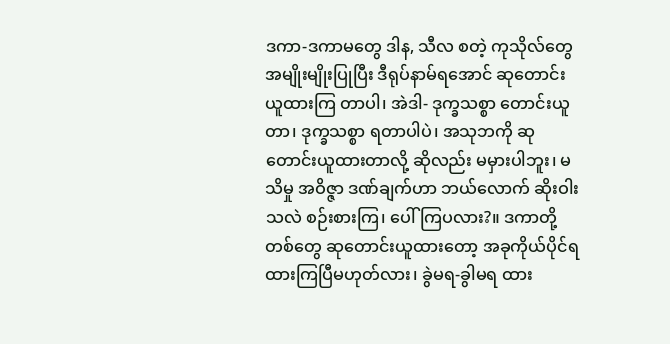ဒကာ-ဒကာမတွေ ဒါန, သီလ စတဲ့ ကုသိုလ်တွေအမျိုးမျိုးပြုပြီး ဒီရုပ်နာမ်ရအောင် ဆုတောင်း ယူထားကြ တာပါ၊ အဲဒါ- ဒုက္ခသစ္စာ တောင်းယူတာ၊ ဒုက္ခသစ္စာ ရတာပါပဲ၊ အသုဘကို ဆုတောင်းယူထားတာလို့ ဆိုလည်း မမှားပါဘူး၊ မသိမှု အဝိဇ္ဇာ ဒဏ်ချက်ဟာ ဘယ်လောက် ဆိုးဝါးသလဲ စဉ်းစားကြ၊ ပေါ်ကြပလား?။ ဒကာတို့တစ်တွေ ဆုတောင်းယူထားတော့ အခုကိုယ်ပိုင်ရထားကြပြီမဟုတ်လား၊ ခွဲမရ-ခွါမရ ထား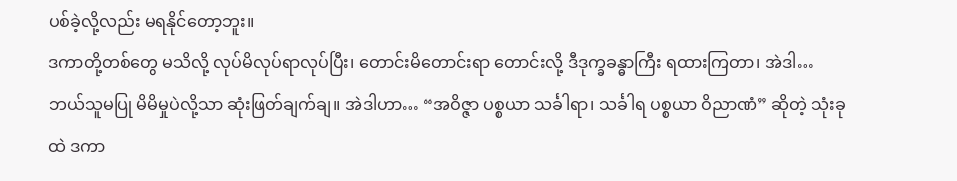ပစ်ခဲ့လို့လည်း မရနိုင်တော့ဘူး။
ဒကာတို့တစ်တွေ မသိလို့ လုပ်မိလုပ်ရာလုပ်ပြီး၊ တောင်းမိတောင်းရာ တောင်းလို့ ဒီဒုက္ခခန္ဓာကြီး ရထားကြတာ၊ အဲဒါ… ဘယ်သူမပြု မိမိမှုပဲလို့သာ ဆုံးဖြတ်ချက်ချ။ အဲဒါဟာ… “အဝိဇ္ဇာ ပစ္စယာ သင်္ခါရာ၊ သင်္ခါရ ပစ္စယာ ဝိညာဏံ” ဆိုတဲ့ သုံးခုထဲ ဒကာ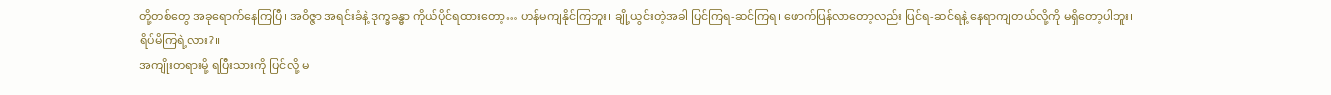တို့တစ်တွေ အခုရောက်နေကြပြီ၊ အဝိဇ္ဇာ အရင်းခံနဲ့ ဒုက္ခခန္ဓာ ကိုယ်ပိုင်ရထားတော့… ဟန်မကျနိုင်ကြဘူး၊ ချို့ယွင်းတဲ့အခါ ပြင်ကြရ-ဆင်ကြရ၊ ဖောက်ပြန်လာတော့လည်း ပြင်ရ-ဆင်ရနဲ့ နေရာကျတယ်လို့ကို မရှိတော့ပါဘူး၊ ရိပ်မိကြရဲ့လား?။
အကျိုးတရားမို့ ရပြီးသားကို ပြင်လို့ မ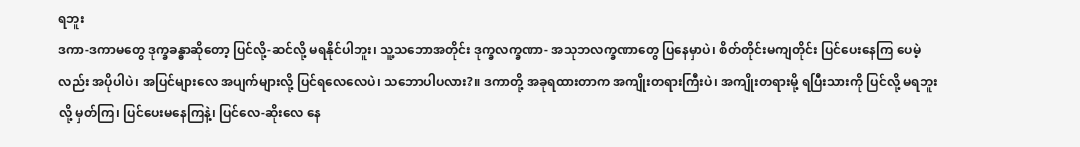ရဘူး
ဒကာ-ဒကာမတွေ ဒုက္ခခန္ဓာဆိုတော့ ပြင်လို့-ဆင်လို့ မရနိုင်ပါဘူး၊ သူ့သဘောအတိုင်း ဒုက္ခလက္ခဏာ- အသုဘလက္ခဏာတွေ ပြနေမှာပဲ၊ စိတ်တိုင်းမကျတိုင်း ပြင်ပေးနေကြ ပေမဲ့လည်း အပိုပါပဲ၊ အပြင်များလေ အပျက်များလို့ ပြင်ရလေလေပဲ၊ သဘောပါပလား?။ ဒကာတို့ အခုရထားတာက အကျိုးတရားကြီးပဲ၊ အကျိုးတရားမို့ ရပြီးသားကို ပြင်လို့ မရဘူးလို့ မှတ်ကြ၊ ပြင်ပေးမနေကြနဲ့၊ ပြင်လေ-ဆိုးလေ နေ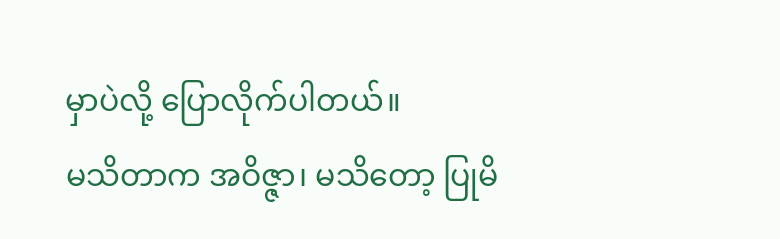မှာပဲလို့ ပြောလိုက်ပါတယ်။
မသိတာက အဝိဇ္ဇာ၊ မသိတော့ ပြုမိ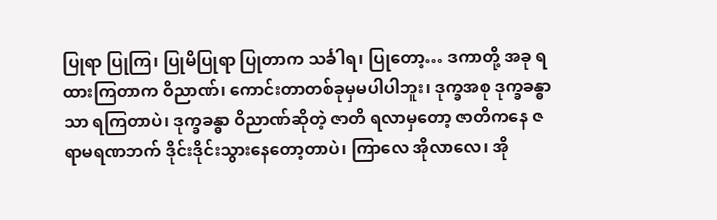ပြုရာ ပြုကြ၊ ပြုမိပြုရာ ပြုတာက သင်္ခါရ၊ ပြုတော့… ဒကာတို့ အခု ရထားကြတာက ဝိညာဏ်၊ ကောင်းတာတစ်ခုမှမပါပါဘူး၊ ဒုက္ခအစု ဒုက္ခခန္ဓာသာ ရကြတာပဲ၊ ဒုက္ခခန္ဓာ ဝိညာဏ်ဆိုတဲ့ ဇာတိ ရလာမှတော့ ဇာတိကနေ ဇရာမရဏဘက် ဒိုင်းဒိုင်းသွားနေတော့တာပဲ၊ ကြာလေ အိုလာလေ၊ အို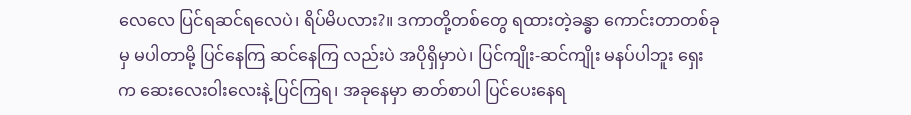လေလေ ပြင်ရဆင်ရလေပဲ၊ ရိပ်မိပလား?။ ဒကာတို့တစ်တွေ ရထားတဲ့ခန္ဓာ ကောင်းတာတစ်ခုမှ မပါတာမို့ ပြင်နေကြ ဆင်နေကြ လည်းပဲ အပိုရှိမှာပဲ၊ ပြင်ကျိုး-ဆင်ကျိုး မနပ်ပါဘူး ရှေးက ဆေးလေးဝါးလေးနဲ့ ပြင်ကြရ၊ အခုနေမှာ ဓာတ်စာပါ ပြင်ပေးနေရ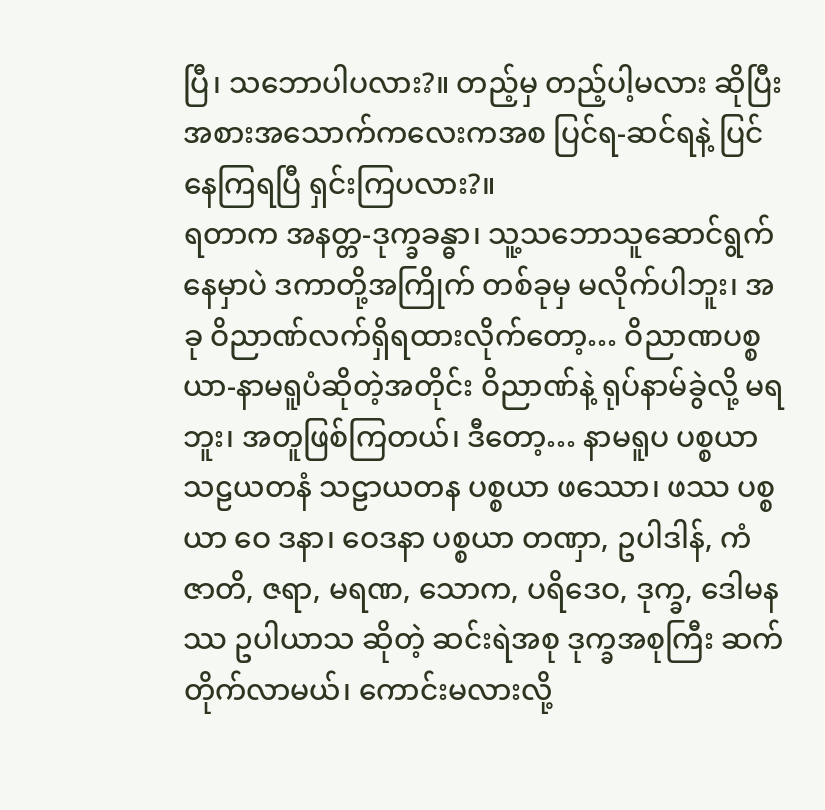ပြီ၊ သဘောပါပလား?။ တည့်မှ တည့်ပါ့မလား ဆိုပြီး အစားအသောက်ကလေးကအစ ပြင်ရ-ဆင်ရနဲ့ ပြင်နေကြရပြီ ရှင်းကြပလား?။
ရတာက အနတ္တ-ဒုက္ခခန္ဓာ၊ သူ့သဘောသူဆောင်ရွက်နေမှာပဲ ဒကာတို့အကြိုက် တစ်ခုမှ မလိုက်ပါဘူး၊ အခု ဝိညာဏ်လက်ရှိရထားလိုက်တော့… ဝိညာဏပစ္စယာ-နာမရူပံဆိုတဲ့အတိုင်း ဝိညာဏ်နဲ့ ရုပ်နာမ်ခွဲလို့ မရဘူး၊ အတူဖြစ်ကြတယ်၊ ဒီတော့… နာမရူပ ပစ္စယာ သဠယတနံ သဠာယတန ပစ္စယာ ဖဿော၊ ဖဿ ပစ္စယာ ဝေ ဒနာ၊ ဝေဒနာ ပစ္စယာ တဏှာ, ဥပါဒါန်, ကံ ဇာတိ, ဇရာ, မရဏ, သောက, ပရိဒေဝ, ဒုက္ခ, ဒေါမနဿ ဥပါယာသ ဆိုတဲ့ ဆင်းရဲအစု ဒုက္ခအစုကြီး ဆက်တိုက်လာမယ်၊ ကောင်းမလားလို့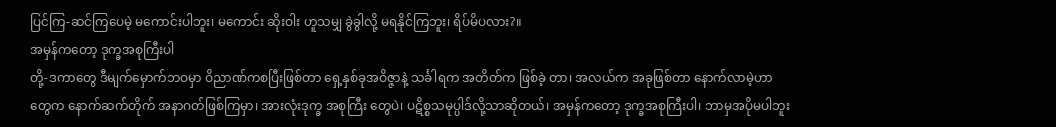ပြင်ကြ-ဆင်ကြပေမဲ့ မကောင်းပါဘူး၊ မကောင်း ဆိုးဝါး ဟူသမျှ ခွဲခွါလို့ မရနိုင်ကြဘူး၊ ရိပ်မိပလား?။
အမှန်ကတော့ ဒုက္ခအစုကြီးပါ
တို့-ဒကာတွေ ဒီမျက်မှောက်ဘဝမှာ ဝိညာဏ်ကစပြီးဖြစ်တာ ရှေ့နှစ်ခုအဝိဇ္ဇာနဲ့ သင်္ခါရက အတိတ်က ဖြစ်ခဲ့ တာ၊ အလယ်က အခုဖြစ်တာ နောက်လာမဲ့ဟာတွေက နောက်ဆက်တိုက် အနာဂတ်ဖြစ်ကြမှာ၊ အားလုံးဒုက္ခ အစုကြီး တွေပဲ၊ ပဋိစ္စသမုပ္ပါဒ်လို့သာဆိုတယ်၊ အမှန်ကတော့ ဒုက္ခအစုကြီးပါ၊ ဘာမှအပိုမပါဘူး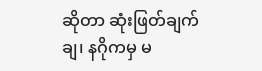ဆိုတာ ဆုံးဖြတ်ချက်ချ၊ နဂိုကမှ မ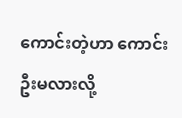ကောင်းတဲ့ဟာ ကောင်းဦးမလားလို့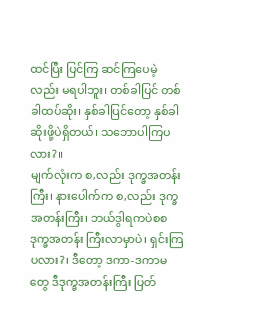ထင်ပြီး ပြင်ကြ ဆင်ကြပေမဲ့လည်း မရပါဘူး၊ တစ်ခါပြင် တစ်ခါထပ်ဆိုး၊ နှစ်ခါပြင်တော့ နှစ်ခါဆိုးဖို့ပဲရှိတယ်၊ သဘောပါကြပလား?။
မျက်လုံးက စ,လည်း ဒုက္ခအတန်းကြီး၊ နားပေါက်က စ,လည်း ဒုက္ခအတန်းကြီး၊ ဘယ်ဒွါရကပဲစစ ဒုက္ခအတန်း ကြီးလာမှာပဲ၊ ရှင်းကြပလား?၊ ဒီတော့ ဒကာ-ဒကာမတွေ ဒီဒုက္ခအတန်းကြီး ပြတ်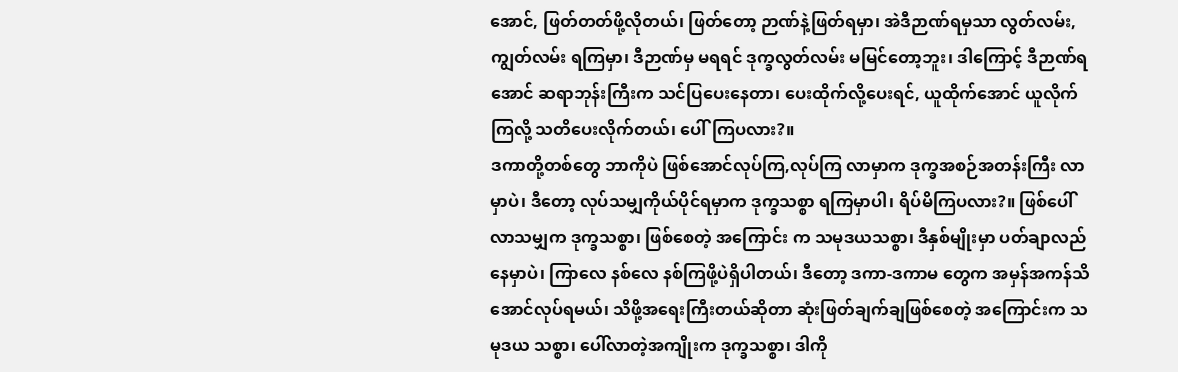အောင်, ဖြတ်တတ်ဖို့လိုတယ်၊ ဖြတ်တော့ ဉာဏ်နဲ့ဖြတ်ရမှာ၊ အဲဒီဉာဏ်ရမှသာ လွတ်လမ်း, ကျွတ်လမ်း ရကြမှာ၊ ဒီဉာဏ်မှ မရရင် ဒုက္ခလွတ်လမ်း မမြင်တော့ဘူး၊ ဒါကြောင့် ဒီဉာဏ်ရအောင် ဆရာဘုန်းကြီးက သင်ပြပေးနေတာ၊ ပေးထိုက်လို့ပေးရင်, ယူထိုက်အောင် ယူလိုက်ကြလို့ သတိပေးလိုက်တယ်၊ ပေါ်ကြပလား?။
ဒကာတို့တစ်တွေ ဘာကိုပဲ ဖြစ်အောင်လုပ်ကြ,လုပ်ကြ လာမှာက ဒုက္ခအစဉ်အတန်းကြီး လာမှာပဲ၊ ဒီတော့ လုပ်သမျှကိုယ်ပိုင်ရမှာက ဒုက္ခသစ္စာ ရကြမှာပါ၊ ရိပ်မိကြပလား?။ ဖြစ်ပေါ်လာသမျှက ဒုက္ခသစ္စာ၊ ဖြစ်စေတဲ့ အကြောင်း က သမုဒယသစ္စာ၊ ဒီနှစ်မျိုးမှာ ပတ်ချာလည်နေမှာပဲ၊ ကြာလေ နစ်လေ နစ်ကြဖို့ပဲရှိပါတယ်၊ ဒီတော့ ဒကာ-ဒကာမ တွေက အမှန်အကန်သိအောင်လုပ်ရမယ်၊ သိဖို့အရေးကြီးတယ်ဆိုတာ ဆုံးဖြတ်ချက်ချဖြစ်စေတဲ့ အကြောင်းက သမုဒယ သစ္စာ၊ ပေါ်လာတဲ့အကျိုးက ဒုက္ခသစ္စာ၊ ဒါကို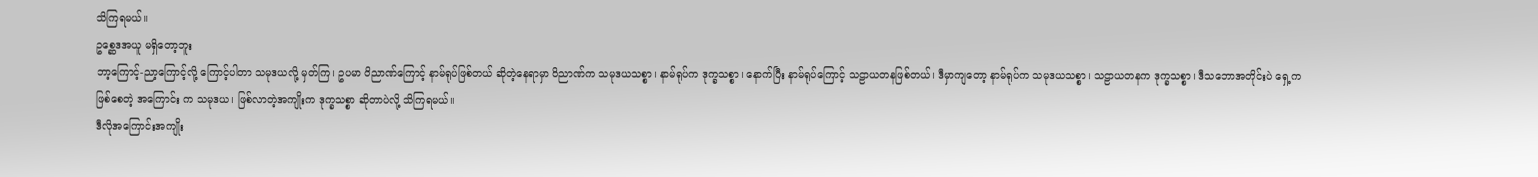သိကြရမယ်။
ဥစ္ဆေဒအယူ မရှိတော့ဘူး
ဘာ့ကြောင့်-ညာ့ကြောင့်လို့ ကြောင့်ပါတာ သမုဒယလို့ မှတ်ကြ၊ ဥပမာ ဝိညာဏ်ကြောင့် နာမ်ရုပ်ဖြစ်တယ် ဆိုတဲ့နေရာမှာ ဝိညာဏ်က သမုဒယသစ္စာ၊ နာမ်ရုပ်က ဒုက္ခသစ္စာ၊ နောက်ပြီး နာမ်ရုပ်ကြောင့် သဠာယတနဖြစ်တယ်၊ ဒီမှာကျတော့ နာမ်ရုပ်က သမုဒယသစ္စာ၊ သဠာယတနက ဒုက္ခသစ္စာ၊ ဒီသဘောအတိုင်းပဲ ရှေ့ကဖြစ်စေတဲ့ အကြောင်း က သမုဒယ၊ ဖြစ်လာတဲ့အကျိုးက ဒုက္ခသစ္စာ ဆိုတာပဲလို့ သိကြရမယ်။
ဒီလိုအကြောင်းအကျိုး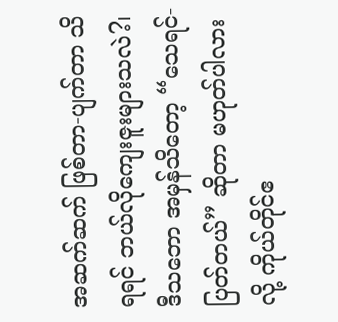အဆက်ဆက် ဖြစ်တာ-ပျက်တာ သိရရင် ဘယ်လိုကျေးဇူးများသလဲ?၊ ဒီသဘော အမှန်သိတော့ “သေရင်-ပြတ်တယ်” ဆိုတာ မဟုတ်ပါလားလို့ ကိုယ်တိုင်ဧ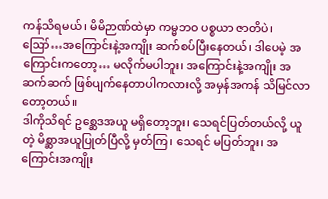ကန်သိရမယ်၊ မိမိဉာဏ်ထဲမှာ ကမ္မဘဝ ပစ္စယာ ဇာတိပဲ၊ ဪ…အကြောင်းနဲ့အကျိုး ဆက်စပ်ပြီးနေတယ်၊ ဒါပေမဲ့ အကြောင်းကတော့… မလိုက်မပါဘူး၊ အကြောင်းနဲ့အကျိုး အဆက်ဆက် ဖြစ်ပျက်နေတာပါကလားလို့ အမှန်အကန် သိမြင်လာတော့တယ်။
ဒါကိုသိရင် ဥစ္ဆေဒအယူ မရှိတော့ဘူး၊ သေရင်ပြတ်တယ်လို့ ယူတဲ့ မိစ္ဆာအယူပြုတ်ပြီလို့ မှတ်ကြ၊ သေရင် မပြတ်ဘူး၊ အကြောင်းအကျိုး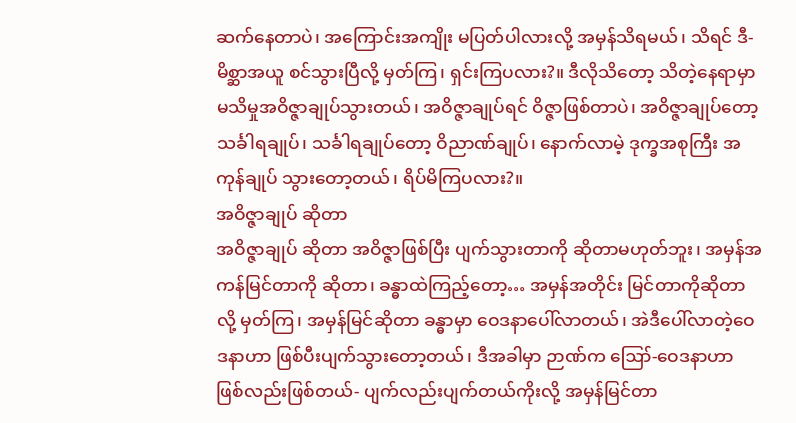ဆက်နေတာပဲ၊ အကြောင်းအကျိုး မပြတ်ပါလားလို့ အမှန်သိရမယ်၊ သိရင် ဒီ-မိစ္ဆာအယူ စင်သွားပြီလို့ မှတ်ကြ၊ ရှင်းကြပလား?။ ဒီလိုသိတော့ သိတဲ့နေရာမှာ မသိမှုအဝိဇ္ဇာချုပ်သွားတယ်၊ အဝိဇ္ဇာချုပ်ရင် ဝိဇ္ဇာဖြစ်တာပဲ၊ အဝိဇ္ဇာချုပ်တော့ သင်္ခါရချုပ်၊ သင်္ခါရချုပ်တော့ ဝိညာဏ်ချုပ်၊ နောက်လာမဲ့ ဒုက္ခအစုကြီး အကုန်ချုပ် သွားတော့တယ်၊ ရိပ်မိကြပလား?။
အဝိဇ္ဇာချုပ် ဆိုတာ
အဝိဇ္ဇာချုပ် ဆိုတာ အဝိဇ္ဇာဖြစ်ပြီး ပျက်သွားတာကို ဆိုတာမဟုတ်ဘူး၊ အမှန်အကန်မြင်တာကို ဆိုတာ၊ ခန္ဓာထဲကြည့်တော့… အမှန်အတိုင်း မြင်တာကိုဆိုတာလို့ မှတ်ကြ၊ အမှန်မြင်ဆိုတာ ခန္ဓာမှာ ဝေဒနာပေါ်လာတယ်၊ အဲဒီပေါ်လာတဲ့ဝေဒနာဟာ ဖြစ်ပီးပျက်သွားတော့တယ်၊ ဒီအခါမှာ ဉာဏ်က ဪ-ဝေဒနာဟာ ဖြစ်လည်းဖြစ်တယ်- ပျက်လည်းပျက်တယ်ကိုးလို့ အမှန်မြင်တာ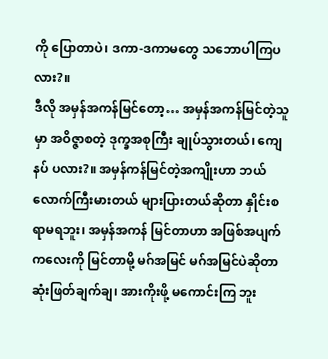ကို ပြောတာပဲ၊ ဒကာ-ဒကာမတွေ သဘောပါကြပလား?။
ဒီလို အမှန်အကန်မြင်တော့… အမှန်အကန်မြင်တဲ့သူမှာ အဝိဇ္ဇာစတဲ့ ဒုက္ခအစုကြီး ချုပ်သွားတယ်၊ ကျေနပ် ပလား?။ အမှန်ကန်မြင်တဲ့အကျိုးဟာ ဘယ်လောက်ကြီးမားတယ် များပြားတယ်ဆိုတာ နှိုင်းစရာမရဘူး၊ အမှန်အကန် မြင်တာဟာ အဖြစ်အပျက်ကလေးကို မြင်တာမို့ မဂ်အမြင် မဂ်အမြင်ပဲဆိုတာ ဆုံးဖြတ်ချက်ချ၊ အားကိုးဖို့ မကောင်းကြ ဘူး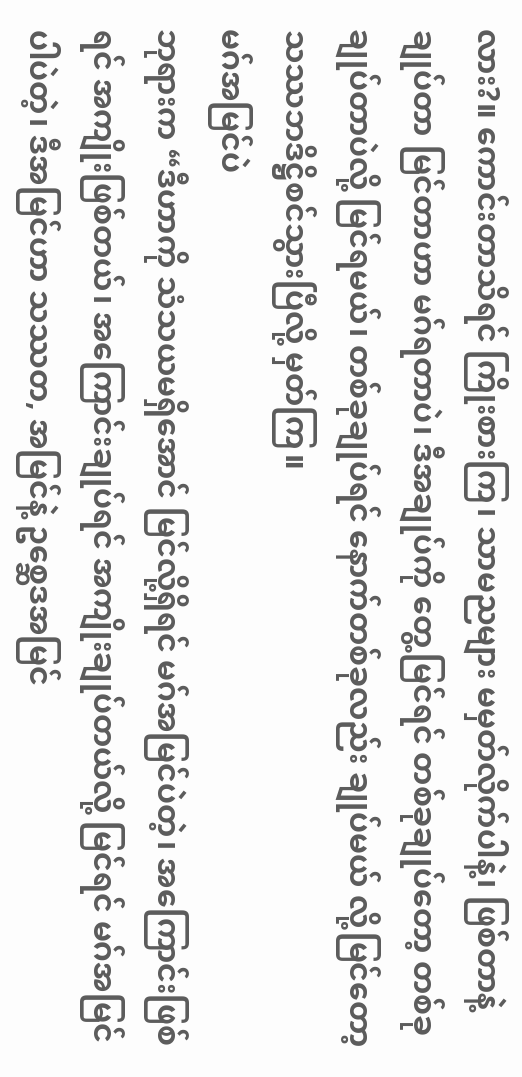လား?။ ကောင်းတာသိရင် ကြိုးစားကြ၊ သာမညများ မမှတ်လိုက်ပါနဲ့၊ ဖြစ်တာနဲ့ ချုပ်တာ မြင်တာဟာ မဂ်ရတာပဲ၊ ဒီအချုပ်ကို တွေ့မြင်ရင် တစ်ခုချုပ်တော့ တစ်ခုချုပ်တာပဲလို့ မြင်ရမယ်၊ တစ်ခုချုပ်ရင် နောက်တစ်ခုလည်း ချုပ်မယ် လို့မြင်တော့ သဿဘဒိဋ္ဌိစင်သွားပြီလို့ မှတ်ကြ။
မဂ်အမြင်ပဲ
ဘုရားက “ဒီဟာကို သံသယမရှိအောင် မြင်လို့ရှိရင် မဂ်အမြင်ပဲတဲ့၊ အကြောင်းဖြစ်ရင် အကျိုးဖြစ်တယ်၊ အကြောင်းချုပ်ရင် အကျိုးချုပ်တယ်လို့ မြင်ရင် မဂ်အမြင်ပါပဲတဲ့၊ ဒီအမြင်ဟာ သဿတ, အမြင်နဲ့ ဥစ္ဆေဒအမြင်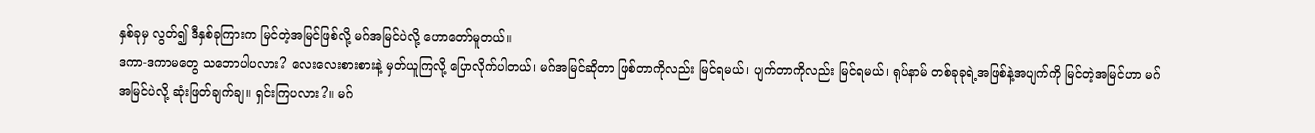နှစ်ခုမှ လွတ်၍ ဒီနှစ်ခုကြားက မြင်တဲ့အမြင်ဖြစ်လို့ မဂ်အမြင်ပဲလို့ ဟောတော်မူတယ်။
ဒကာ-ဒကာမတွေ သဘောပါပလား? လေးလေးစားစားနဲ့ မှတ်ယူကြလို့ ပြောလိုက်ပါတယ်၊ မဂ်အမြင်ဆိုတာ ဖြစ်တာကိုလည်း မြင်ရမယ်၊ ပျက်တာကိုလည်း မြင်ရမယ်၊ ရုပ်နာမ် တစ်ခုခုရဲ့အဖြစ်နဲ့အပျက်ကို မြင်တဲ့အမြင်ဟာ မဂ်အမြင်ပဲလို့ ဆုံးဖြတ်ချက်ချ။ ရှင်းကြပလား?။ မဂ်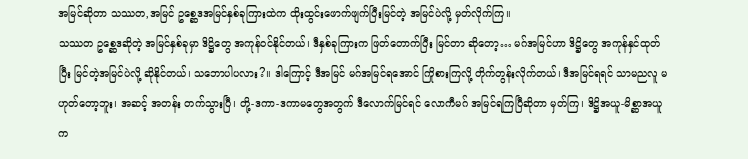အမြင်ဆိုတာ သဿတ,အမြင် ဥစ္ဆေဒအမြင်နှစ်ခုကြားထဲက ထိုးထွင်းဖောက်ဖျက်ပြီးမြင်တဲ့ အမြင်ပဲလို့ မှတ်လိုက်ကြ။
သဿတ ဥစ္ဆေဒဆိုတဲ့ အမြင်နှစ်ခုမှာ ဒိဋ္ဌိတွေ အကုန်ဝင်နိုင်တယ်၊ ဒီနှစ်ခုကြားက ဖြတ်တောက်ပြီး မြင်တာ ဆိုတော့… မဂ်အမြင်ဟာ ဒိဋ္ဌိတွေ အကုန်နှင်ထုတ်ပြီး မြင်တဲ့အမြင်ပဲလို့ ဆိုနိုင်တယ်၊ သဘောပါပလား?။ ဒါကြောင့် ဒီအမြင် မဂ်အမြင်ရအောင် ကြိုစားကြလို့ တိုက်တွန်းလိုက်တယ်၊ ဒီအမြင်ရရင် သာမညလူ မဟုတ်တော့ဘူး၊ အဆင့် အတန်း တက်သွားပြီ၊ တို့-ဒကာ-ဒကာမတွေအတွက် ဒီလောက်မြင်ရင် လောကီမဂ် အမြင်ရကြပြီဆိုတာ မှတ်ကြ၊ ဒိဋ္ဌိအယူ-မိစ္ဆာအယူက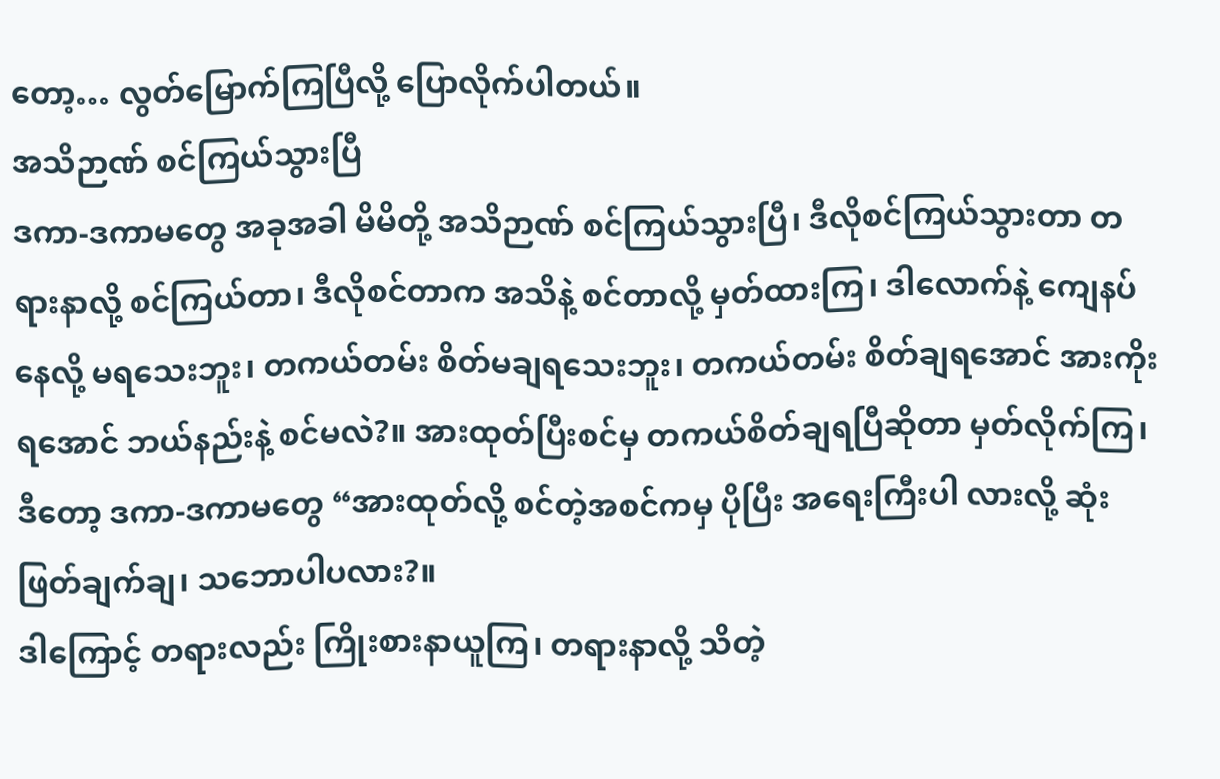တော့… လွတ်မြောက်ကြပြီလို့ ပြောလိုက်ပါတယ်။
အသိဉာဏ် စင်ကြယ်သွားပြီ
ဒကာ-ဒကာမတွေ အခုအခါ မိမိတို့ အသိဉာဏ် စင်ကြယ်သွားပြီ၊ ဒီလိုစင်ကြယ်သွားတာ တရားနာလို့ စင်ကြယ်တာ၊ ဒီလိုစင်တာက အသိနဲ့ စင်တာလို့ မှတ်ထားကြ၊ ဒါလောက်နဲ့ ကျေနပ်နေလို့ မရသေးဘူး၊ တကယ်တမ်း စိတ်မချရသေးဘူး၊ တကယ်တမ်း စိတ်ချရအောင် အားကိုးရအောင် ဘယ်နည်းနဲ့ စင်မလဲ?။ အားထုတ်ပြီးစင်မှ တကယ်စိတ်ချရပြီဆိုတာ မှတ်လိုက်ကြ၊ ဒီတော့ ဒကာ-ဒကာမတွေ “အားထုတ်လို့ စင်တဲ့အစင်ကမှ ပိုပြီး အရေးကြီးပါ လားလို့ ဆုံးဖြတ်ချက်ချ၊ သဘောပါပလား?။
ဒါကြောင့် တရားလည်း ကြိုးစားနာယူကြ၊ တရားနာလို့ သိတဲ့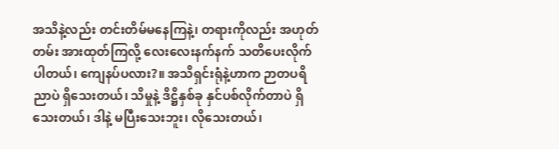အသိနဲ့လည်း တင်းတိမ်မနေကြနဲ့၊ တရားကိုလည်း အဟုတ်တမ်း အားထုတ်ကြလို့ လေးလေးနက်နက် သတိပေးလိုက်ပါတယ်၊ ကျေနပ်ပလား?။ အသိရှင်းရုံနဲ့ဟာက ဉာတပရိညာပဲ ရှိသေးတယ်၊ သိမှုနဲ့ ဒိဋ္ဌိနှစ်ခု နှင်ပစ်လိုက်တာပဲ ရှိသေးတယ်၊ ဒါနဲ့ မပြီးသေးဘူး၊ လိုသေးတယ်၊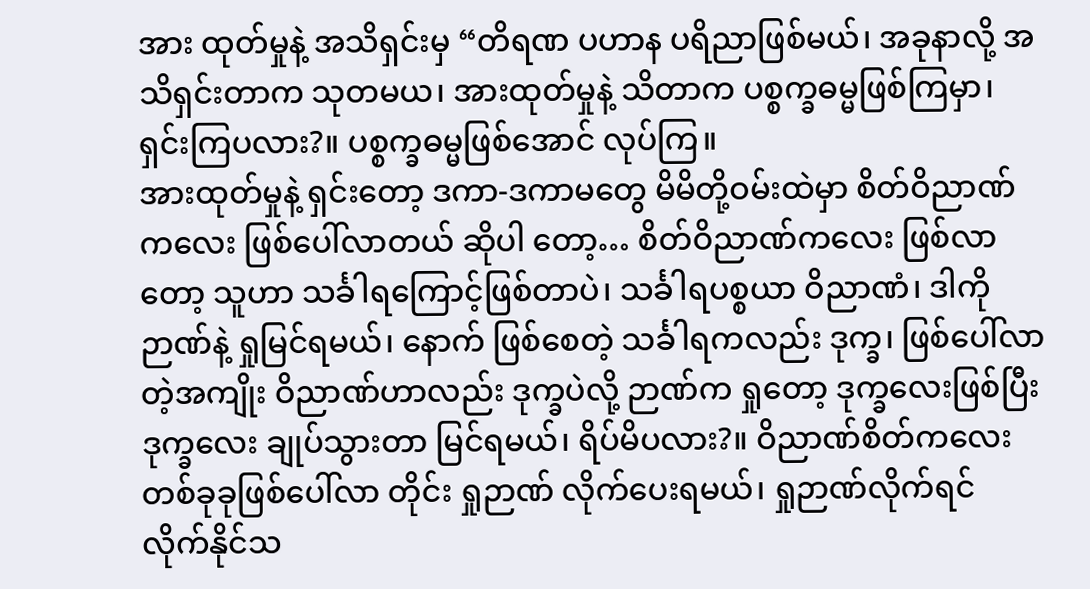အား ထုတ်မှုနဲ့ အသိရှင်းမှ “တိရဏ ပဟာန ပရိညာဖြစ်မယ်၊ အခုနာလို့ အသိရှင်းတာက သုတမယ၊ အားထုတ်မှုနဲ့ သိတာက ပစ္စက္ခဓမ္မဖြစ်ကြမှာ၊ ရှင်းကြပလား?။ ပစ္စက္ခဓမ္မဖြစ်အောင် လုပ်ကြ။
အားထုတ်မှုနဲ့ ရှင်းတော့ ဒကာ-ဒကာမတွေ မိမိတို့ဝမ်းထဲမှာ စိတ်ဝိညာဏ်ကလေး ဖြစ်ပေါ်လာတယ် ဆိုပါ တော့… စိတ်ဝိညာဏ်ကလေး ဖြစ်လာတော့ သူဟာ သင်္ခါရကြောင့်ဖြစ်တာပဲ၊ သင်္ခါရပစ္စယာ ဝိညာဏံ၊ ဒါကို ဉာဏ်နဲ့ ရှုမြင်ရမယ်၊ နောက် ဖြစ်စေတဲ့ သင်္ခါရကလည်း ဒုက္ခ၊ ဖြစ်ပေါ်လာတဲ့အကျိုး ဝိညာဏ်ဟာလည်း ဒုက္ခပဲလို့ ဉာဏ်က ရှုတော့ ဒုက္ခလေးဖြစ်ပြီး ဒုက္ခလေး ချုပ်သွားတာ မြင်ရမယ်၊ ရိပ်မိပလား?။ ဝိညာဏ်စိတ်ကလေး တစ်ခုခုဖြစ်ပေါ်လာ တိုင်း ရှုဉာဏ် လိုက်ပေးရမယ်၊ ရှုဉာဏ်လိုက်ရင် လိုက်နိုင်သ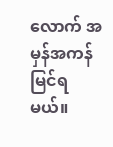လောက် အမှန်အကန် မြင်ရမယ်။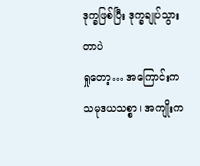ဒုက္ခဖြစ်ပြီး ဒုက္ခချုပ်သွားတာပဲ
ရှုတော့… အကြောင်းက သမုဒယသစ္စာ၊ အကျိုးက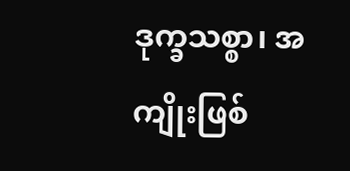ဒုက္ခသစ္စာ၊ အကျိုးဖြစ်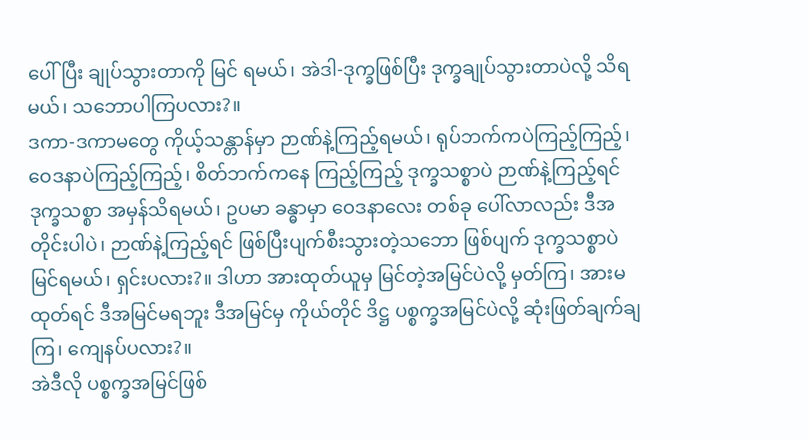ပေါ်ပြီး ချုပ်သွားတာကို မြင် ရမယ်၊ အဲဒါ-ဒုက္ခဖြစ်ပြီး ဒုက္ခချုပ်သွားတာပဲလို့ သိရမယ်၊ သဘောပါကြပလား?။
ဒကာ-ဒကာမတွေ ကိုယ့်သန္တာန်မှာ ဉာဏ်နဲ့ကြည့်ရမယ်၊ ရုပ်ဘက်ကပဲကြည့်ကြည့်၊ ဝေဒနာပဲကြည့်ကြည့်၊ စိတ်ဘက်ကနေ ကြည့်ကြည့် ဒုက္ခသစ္စာပဲ ဉာဏ်နဲ့ကြည့်ရင် ဒုက္ခသစ္စာ အမှန်သိရမယ်၊ ဥပမာ ခန္ဓာမှာ ဝေဒနာလေး တစ်ခု ပေါ်လာလည်း ဒီအတိုင်းပါပဲ၊ ဉာဏ်နဲ့ကြည့်ရင် ဖြစ်ပြီးပျက်စီးသွားတဲ့သဘော ဖြစ်ပျက် ဒုက္ခသစ္စာပဲ မြင်ရမယ်၊ ရှင်းပလား?။ ဒါဟာ အားထုတ်ယူမှ မြင်တဲ့အမြင်ပဲလို့ မှတ်ကြ၊ အားမထုတ်ရင် ဒီအမြင်မရဘူး ဒီအမြင်မှ ကိုယ်တိုင် ဒိဋ္ဌ ပစ္စက္ခအမြင်ပဲလို့ ဆုံးဖြတ်ချက်ချကြ၊ ကျေနပ်ပလား?။
အဲဒီလို ပစ္စက္ခအမြင်ဖြစ်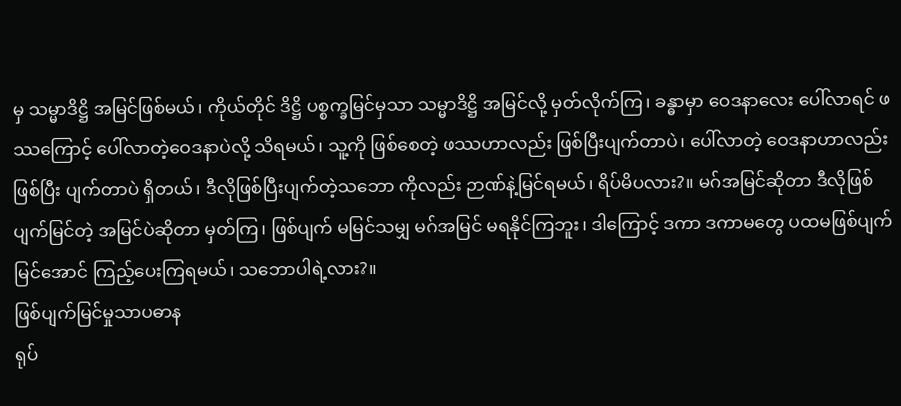မှ သမ္မာဒိဋ္ဌိ အမြင်ဖြစ်မယ်၊ ကိုယ်တိုင် ဒိဋ္ဌိ ပစ္စက္ခမြင်မှသာ သမ္မာဒိဋ္ဌိ အမြင်လို့ မှတ်လိုက်ကြ၊ ခန္ဓာမှာ ဝေဒနာလေး ပေါ်လာရင် ဖဿကြောင့် ပေါ်လာတဲ့ဝေဒနာပဲလို့ သိရမယ်၊ သူ့ကို ဖြစ်စေတဲ့ ဖဿဟာလည်း ဖြစ်ပြီးပျက်တာပဲ၊ ပေါ်လာတဲ့ ဝေဒနာဟာလည်း ဖြစ်ပြီး ပျက်တာပဲ ရှိတယ်၊ ဒီလိုဖြစ်ပြီးပျက်တဲ့သဘော ကိုလည်း ဉာဏ်နဲ့မြင်ရမယ်၊ ရိပ်မိပလား?။ မဂ်အမြင်ဆိုတာ ဒီလိုဖြစ်ပျက်မြင်တဲ့ အမြင်ပဲဆိုတာ မှတ်ကြ၊ ဖြစ်ပျက် မမြင်သမျှ မဂ်အမြင် မရနိုင်ကြဘူး၊ ဒါကြောင့် ဒကာ ဒကာမတွေ ပထမဖြစ်ပျက်မြင်အောင် ကြည့်ပေးကြရမယ်၊ သဘောပါရဲ့လား?။
ဖြစ်ပျက်မြင်မှုသာပဓာန
ရုပ်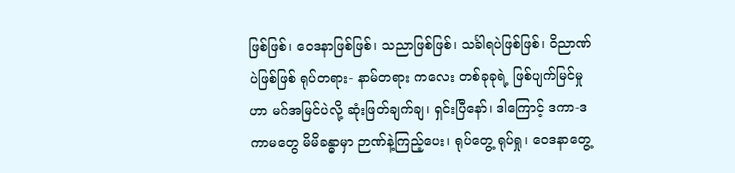ဖြစ်ဖြစ်၊ ဝေဒနာဖြစ်ဖြစ်၊ သညာဖြစ်ဖြစ်၊ သင်္ခါရပဲဖြစ်ဖြစ်၊ ဝိညာဏ်ပဲဖြစ်ဖြစ် ရုပ်တရား- နာမ်တရား ကလေး တစ်ခုခုရဲ့ ဖြစ်ပျက်မြင်မှုဟာ မဂ်အမြင်ပဲလို့ ဆုံးဖြတ်ချက်ချ၊ ရှင်းပြီနော်၊ ဒါကြောင့် ဒကာ-ဒကာမတွေ မိမိခန္ဓာမှာ ဉာဏ်နဲ့ကြည့်ပေး၊ ရုပ်တွေ့ ရုပ်ရှု၊ ဝေဒနာတွေ့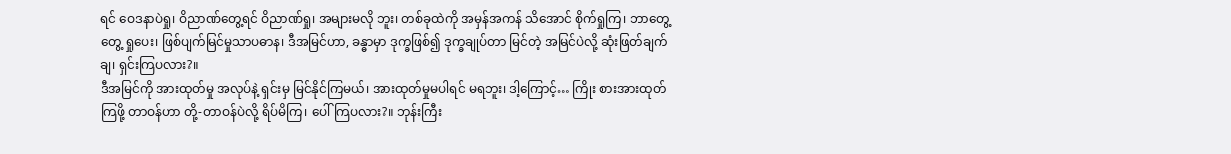ရင် ဝေဒနာပဲရှု၊ ဝိညာဏ်တွေ့ရင် ဝိညာဏ်ရှု၊ အများမလို ဘူး၊ တစ်ခုထဲကို အမှန်အကန် သိအောင် စိုက်ရှုကြ၊ ဘာတွေ့တွေ့ ရှုပေး၊ ဖြစ်ပျက်မြင်မှုသာပဓာန၊ ဒီအမြင်ဟာ, ခန္ဓာမှာ ဒုက္ခဖြစ်၍ ဒုက္ခချုပ်တာ မြင်တဲ့ အမြင်ပဲလို့ ဆုံးဖြတ်ချက်ချ၊ ရှင်းကြပလား?။
ဒီအမြင်ကို အားထုတ်မှု အလုပ်နဲ့ ရှင်းမှ မြင်နိုင်ကြမယ်၊ အားထုတ်မှုမပါရင် မရဘူး၊ ဒါ့ကြောင့်… ကြိုး စားအားထုတ်ကြဖို့ တာဝန်ဟာ တို့-တာဝန်ပဲလို့ ရိပ်မိကြ၊ ပေါ်ကြပလား?။ ဘုန်းကြီး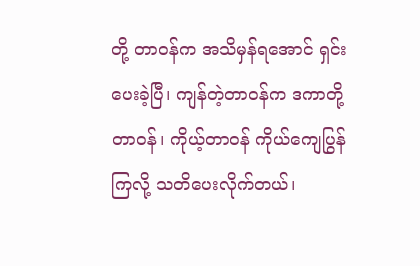တို့ တာဝန်က အသိမှန်ရအောင် ရှင်းပေးခဲ့ပြီ၊ ကျန်တဲ့တာဝန်က ဒကာတို့တာဝန်၊ ကိုယ့်တာဝန် ကိုယ်ကျေပြွန်ကြလို့ သတိပေးလိုက်တယ်၊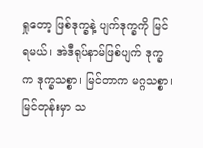ရှုတော့ ဖြစ်ဒုက္ခနဲ့ ပျက်ဒုက္ခကို မြင်ရမယ်၊ အဲဒီရုပ်နာမ်ဖြစ်ပျက် ဒုက္ခက ဒုက္ခသစ္စာ၊ မြင်တာက မဂ္ဂသစ္စာ၊ မြင်တုန်းမှာ သ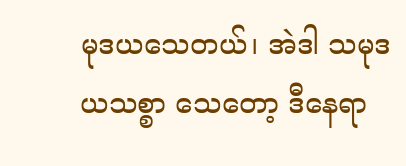မုဒယသေတယ်၊ အဲဒါ သမုဒယသစ္စာ သေတော့ ဒီနေရာ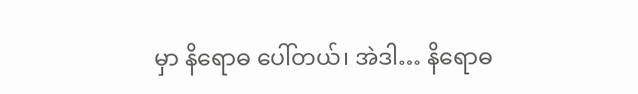မှာ နိရောဓ ပေါ်တယ်၊ အဲဒါ… နိရောဓ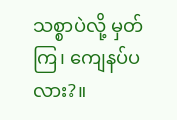သစ္စာပဲလို့ မှတ်ကြ၊ ကျေနပ်ပလား?။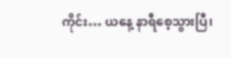ကိုင်း… ယနေ့ နာရီစေ့သွားပြီ၊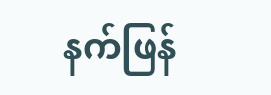နက်ဖြန်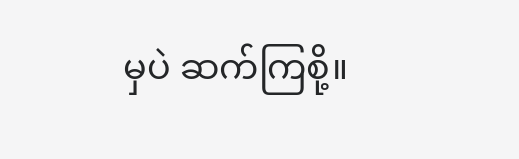မှပဲ ဆက်ကြစို့။